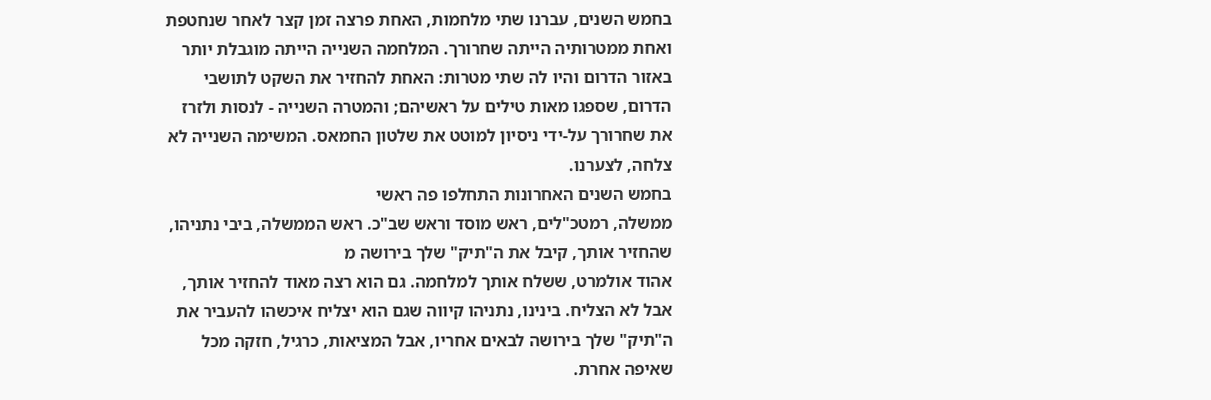בחמש השנים, עברנו שתי מלחמות, האחת פרצה זמן קצר לאחר שנחטפת ואחת ממטרותיה הייתה שחרורך. המלחמה השנייה הייתה מוגבלת יותר באזור הדרום והיו לה שתי מטרות: האחת להחזיר את השקט לתושבי הדרום, שספגו מאות טילים על ראשיהם; והמטרה השנייה - לנסות ולזרז את שחרורך על-ידי ניסיון למוטט את שלטון החמאס. המשימה השנייה לא צלחה, לצערנו.
בחמש השנים האחרונות התחלפו פה ראשי
ממשלה, רמטכ"לים, ראש מוסד וראש שב"כ. ראש הממשלה, ביבי נתניהו, שהחזיר אותך, קיבל את ה"תיק" שלך בירושה מ
אהוד אולמרט, ששלח אותך למלחמה. גם הוא רצה מאוד להחזיר אותך, אבל לא הצליח. בינינו, נתניהו קיווה שגם הוא יצליח איכשהו להעביר את ה"תיק" שלך בירושה לבאים אחריו, אבל המציאות, כרגיל, חזקה מכל שאיפה אחרת.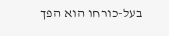בעל-כורחו הוא הפך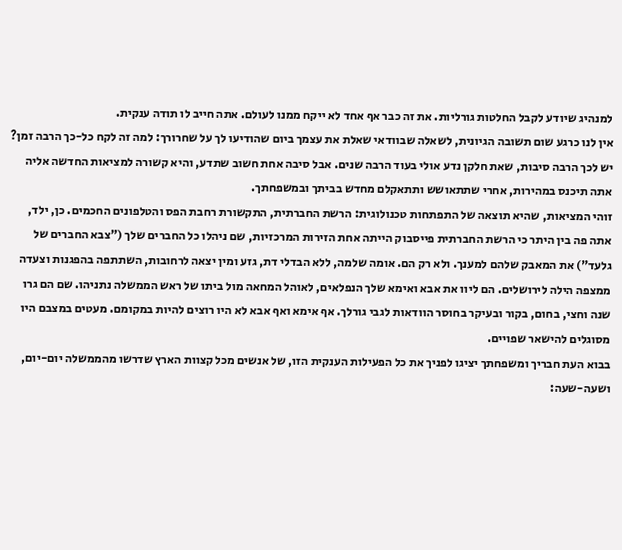למנהיג שיודע לקבל החלטות גורליות. את זה כבר אף אחד לא ייקח ממנו לעולם. אתה חייב לו תודה ענקית.
אין לנו כרגע שום תשובה הגיונית, לשאלה שבוודאי שאלת את עצמך ביום שהודיעו לך על שחרורך: למה זה לקח כל-כך הרבה זמן? יש לכך הרבה סיבות, שאת חלקן נדע אולי בעוד הרבה שנים. אבל סיבה אחת חשוב שתדע, והיא קשורה למציאות החדשה אליה אתה תיכנס במהירות, אחרי שתתאושש ותתאקלם מחדש בביתך ובמשפחתך.
זוהי המציאות, שהיא תוצאה של התפתחות טכנולוגית: הרשת החברתית, התקשורת רחבת הפס והטלפונים החכמים. כן, ילד, אתה פה בין היתר כי הרשת החברתית פייסבוק הייתה אחת הזירות המרכזיות, שם ניהלו כל החברים שלך ("צבא החברים של
גלעד") את המאבק שלהם למענך. ולא רק הם. אומה שלמה, ללא הבדלי דת, גזע ומין יצאה לרחובות, השתתפה בהפגנות וצעדה ממצפה הילה לירושלים. הם ליוו את אבא ואימא שלך הנפלאים, לאוהל המחאה מול ביתו של ראש הממשלה נתניהו. שם הם גרו שנה וחצי, בחום, בקור ובעיקר בחוסר הוודאות לגבי גורלך. אף אימא ואף אבא לא היו רוצים להיות במקומם. מעטים במצבם היו מסוגלים להישאר שפויים.
בבוא העת חבריך ומשפחתך יציגו לפניך את כל הפעילות הענקית הזו, של אנשים מכל קצוות הארץ שדרשו מהממשלה יום-יום, ושעה-שעה: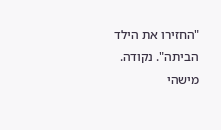"החזירו את הילד הביתה". נקודה.
מישהי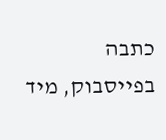כתבה בפייסבוק, מיד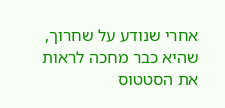אחרי שנודע על שחרוך, שהיא כבר מחכה לראות את הסטטוס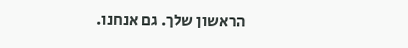הראשון שלך. גם אנחנו.